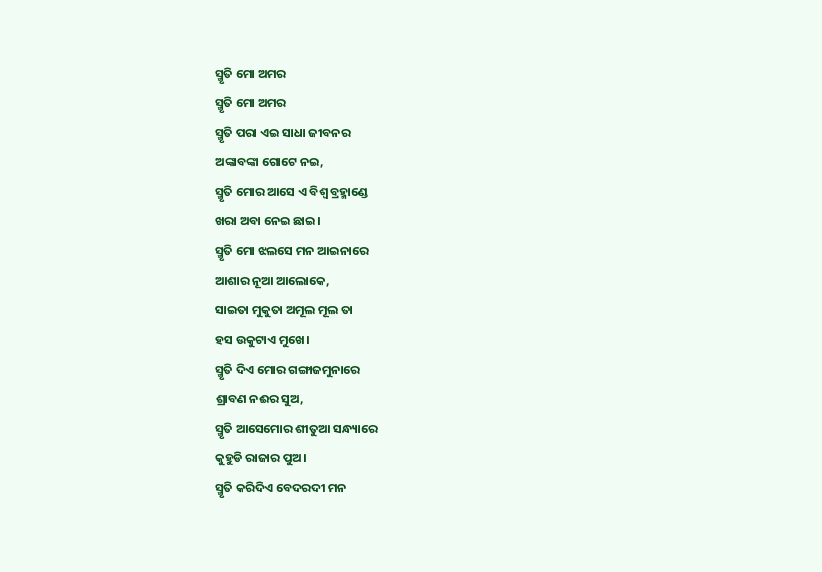ସ୍ମୃତି ମୋ ଅମର
ସ୍ମୃତି ମୋ ଅମର
ସ୍ମୃତି ପରା ଏଇ ସାଧା ଜୀବନର
ଅଙ୍କାବଙ୍କା ଗୋଟେ ନଇ,
ସ୍ମୃତି ମୋର ଆସେ ଏ ବିଶ୍ଵ ବ୍ରହ୍ମାଣ୍ଡେ
ଖରା ଅବା ନେଇ ଛାଇ।
ସ୍ମୃତି ମୋ ଝଲସେ ମନ ଆଇନାରେ
ଆଶାର ନୂଆ ଆଲୋକେ,
ସାଇତା ମୁକୁତା ଅମୂଲ ମୂଲ ତା
ହସ ଉକୁଟାଏ ମୁଖେ।
ସ୍ମୃତି ଦିଏ ମୋର ଗଙ୍ଗାଜମୁନାରେ
ଶ୍ରାବଣ ନଈର ସୁଅ,
ସ୍ମୃତି ଆସେମୋର ଶୀତୁଆ ସନ୍ଧ୍ୟାରେ
କୁହୁଡି ରାଜାର ପୁଅ।
ସ୍ମୃତି କରିଦିଏ ବେଦରଦୀ ମନ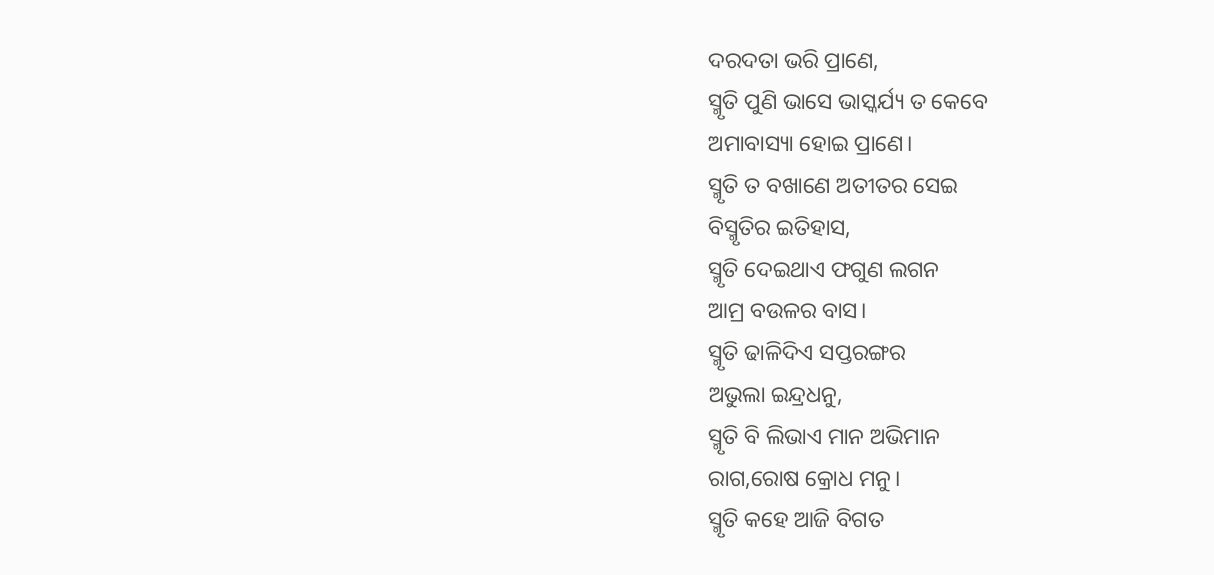ଦରଦତା ଭରି ପ୍ରାଣେ,
ସ୍ମୃତି ପୁଣି ଭାସେ ଭାସ୍କର୍ଯ୍ୟ ତ କେବେ
ଅମାବାସ୍ୟା ହୋଇ ପ୍ରାଣେ।
ସ୍ମୃତି ତ ବଖାଣେ ଅତୀତର ସେଇ
ବିସ୍ମୃତିର ଇତିହାସ,
ସ୍ମୃତି ଦେଇଥାଏ ଫଗୁଣ ଲଗନ
ଆମ୍ର ବଉଳର ବାସ।
ସ୍ମୃତି ଢାଳିଦିଏ ସପ୍ତରଙ୍ଗର
ଅଭୁଲା ଇନ୍ଦ୍ରଧନୁ,
ସ୍ମୃତି ବି ଲିଭାଏ ମାନ ଅଭିମାନ
ରାଗ,ରୋଷ କ୍ରୋଧ ମନୁ।
ସ୍ମୃତି କହେ ଆଜି ବିଗତ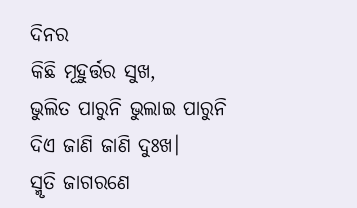ଦିନର
କିଛି ମୂହୁର୍ତ୍ତର ସୁଖ,
ଭୁଲିତ ପାରୁନି ଭୁଲାଇ ପାରୁନି
ଦିଏ ଜାଣି ଜାଣି ଦୁଃଖ।
ସ୍ମୃତି ଜାଗରଣେ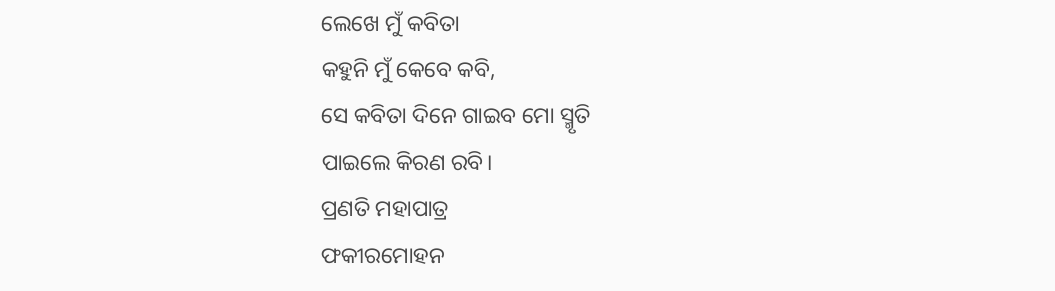ଲେଖେ ମୁଁ କବିତା
କହୁନି ମୁଁ କେବେ କବି,
ସେ କବିତା ଦିନେ ଗାଇବ ମୋ ସ୍ମୃତି
ପାଇଲେ କିରଣ ରବି।
ପ୍ରଣତି ମହାପାତ୍ର
ଫକୀରମୋହନ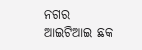ନଗର
ଆଇଟିଆଇ ଛକ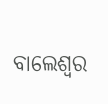ବାଲେଶ୍ଵର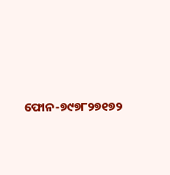ଫୋନ-୭୯୭୮୨୭୧୭୨